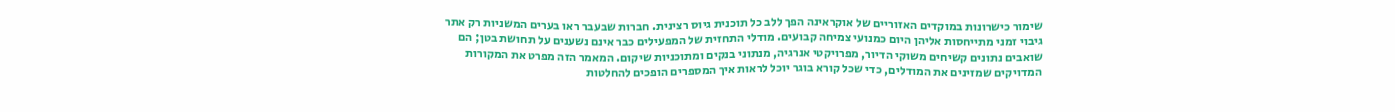שימור כישרונות במוקדים האזוריים של אוקראינה הפך ללב כל תוכנית גיוס רצינית. חברות שבעבר ראו בערים המשניות רק אתר גיבוי זמני מתייחסות אליהן היום כמנועי צמיחה קבועים. מודלי התחזית של המפעילים כבר אינם נשענים על תחושת בטן; הם שואבים נתונים קשיחים משוקי הדיור, מפרויקטי אנרגיה, מנתוני בנקים ומתוכניות שיקום. המאמר הזה מפרט את המקורות המדויקים שמזינים את המודלים, כדי שכל קורא בוגר יוכל לראות איך המספרים הופכים להחלטות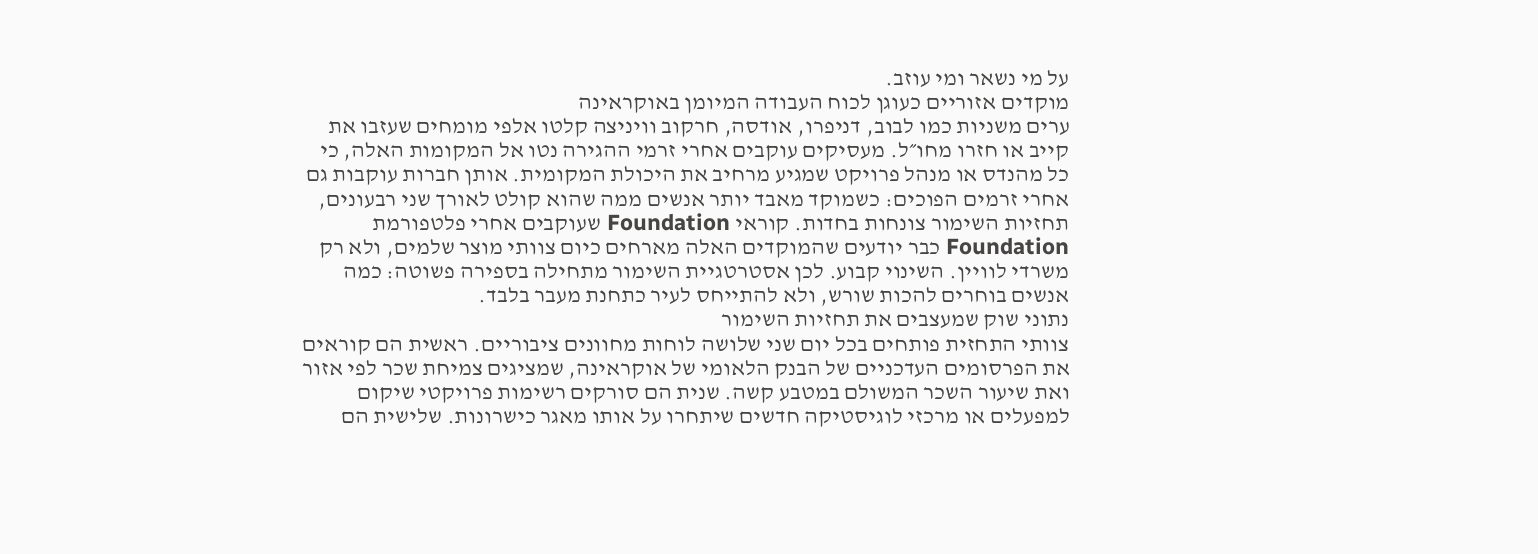על מי נשאר ומי עוזב.
מוקדים אזוריים כעוגן לכוח העבודה המיומן באוקראינה
ערים משניות כמו לבוב, דניפרו, אודסה, חרקוב וויניצה קלטו אלפי מומחים שעזבו את קייב או חזרו מחו״ל. מעסיקים עוקבים אחרי זרמי ההגירה נטו אל המקומות האלה, כי כל מהנדס או מנהל פרויקט שמגיע מרחיב את היכולת המקומית. אותן חברות עוקבות גם אחרי זרמים הפוכים: כשמוקד מאבד יותר אנשים ממה שהוא קולט לאורך שני רבעונים, תחזיות השימור צונחות בחדות. קוראי Foundation שעוקבים אחרי פלטפורמת Foundation כבר יודעים שהמוקדים האלה מארחים כיום צוותי מוצר שלמים, ולא רק משרדי לוויין. השינוי קבוע. לכן אסטרטגיית השימור מתחילה בספירה פשוטה: כמה אנשים בוחרים להכות שורש, ולא להתייחס לעיר כתחנת מעבר בלבד.
נתוני שוק שמעצבים את תחזיות השימור
צוותי התחזית פותחים בכל יום שני שלושה לוחות מחוונים ציבוריים. ראשית הם קוראים את הפרסומים העדכניים של הבנק הלאומי של אוקראינה, שמציגים צמיחת שכר לפי אזור ואת שיעור השכר המשולם במטבע קשה. שנית הם סורקים רשימות פרויקטי שיקום למפעלים או מרכזי לוגיסטיקה חדשים שיתחרו על אותו מאגר כישרונות. שלישית הם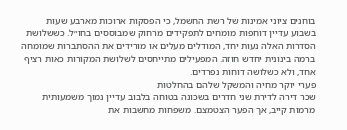בוחנים ציוני אמינות של רשת החשמל, כי הפסקות ארוכות מארבע שעות בשבוע עדיין דוחפות מומחים לתפקידים מרחוק שמבוססים בחו״ל. כששלושת הסדרות האלה נעות יחד, המודלים מעלים או מורידים את ההסתברות שמומחה ברמה בינונית יחדש חוזה. המפעילים מתייחסים לשלושת המקורות כאות רציף אחד, ולא כשלושה דוחות נפרדים.
פערי יוקר מחיה והמשקל שלהם בהחלטות
שכר דירה לדירת שני חדרים בשכונה בטוחה בלבוב עדיין נמוך משמעותית מרמות קייב, אך הפער הצטמצם. משפחות מחשבות את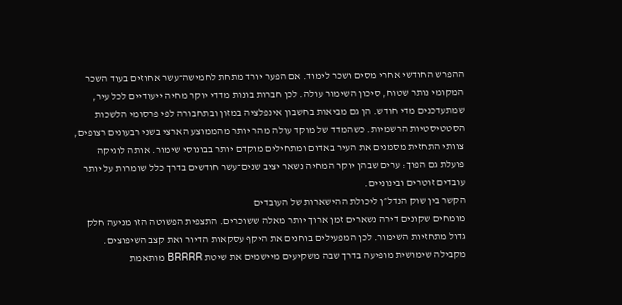ההפרש החודשי אחרי מסים ושכר לימוד. אם הפער יורד מתחת לחמישה־עשר אחוזים בעוד השכר המקומי נותר שטוח, סיכון השימור עולה. לכן חברות בונות מדדי יוקר מחיה ייעודיים לכל עיר, שמתעדכנים מדי חודש. הן גם מביאות בחשבון אינפלציה במזון ובתחבורה לפי פרסומי הלשכות הסטטיסטיות הרשמיות. כשהמדד של מוקד עולה מהר יותר מהממוצע הארצי בשני רבעונים רצופים, צוותי התחזית מסמנים את העיר באדום ומתחילים מוקדם יותר בבונוסי שימור. אותה לוגיקה פועלת גם הפוך: ערים שבהן יוקר המחיה נשאר יציב שנים־עשר חודשים בדרך כלל שומרות על יותר עובדים זוטרים ובינוניים.
הקשר בין שוק הנדל״ן ליכולת ההישארות של העובדים
מומחים שקונים דירה נשארים זמן ארוך יותר מאלה ששוכרים. התצפית הפשוטה הזו מניעה חלק גדול מתחזיות השימור. לכן המפעילים בוחנים את היקף עסקאות הדיור ואת קצב השיפוצים. מקבילה שימושית מופיעה בדרך שבה משקיעים מיישמים את שיטת BRRRR מותאמת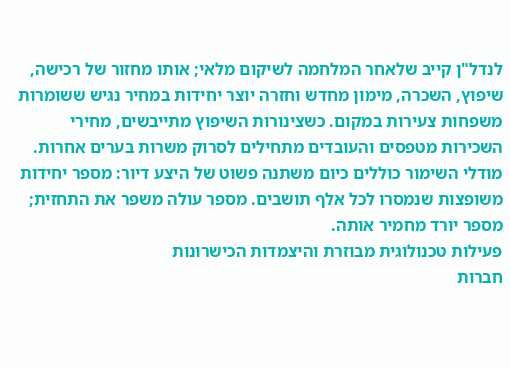לנדל"ן קייב שלאחר המלחמה לשיקום מלאי; אותו מחזור של רכישה, שיפוץ, השכרה, מימון מחדש וחזרה יוצר יחידות במחיר נגיש ששומרות משפחות צעירות במקום. כשצינורות השיפוץ מתייבשים, מחירי השכירות מטפסים והעובדים מתחילים לסרוק משרות בערים אחרות. מודלי השימור כוללים כיום משתנה פשוט של היצע דיור: מספר יחידות משופצות שנמסרו לכל אלף תושבים. מספר עולה משפר את התחזית; מספר יורד מחמיר אותה.
פעילות טכנולוגית מבוזרת והיצמדות הכישרונות
חברות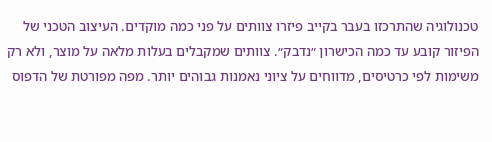טכנולוגיה שהתרכזו בעבר בקייב פיזרו צוותים על פני כמה מוקדים. העיצוב הטכני של הפיזור קובע עד כמה הכישרון ״נדבק״. צוותים שמקבלים בעלות מלאה על מוצר, ולא רק משימות לפי כרטיסים, מדווחים על ציוני נאמנות גבוהים יותר. מפה מפורטת של הדפוס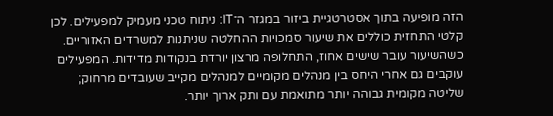הזה מופיעה בתוך אסטרטגיית ביזור במגזר ה־IT: ניתוח טכני מעמיק למפעילים. לכן קלטי התחזית כוללים את שיעור סמכויות ההחלטה שניתנות למשרדים האזוריים. כשהשיעור עובר שישים אחוז, התחלופה מרצון יורדת בנקודות מדידות. המפעילים עוקבים גם אחרי היחס בין מנהלים מקומיים למנהלים מקייב שעובדים מרחוק; שליטה מקומית גבוהה יותר מתואמת עם ותק ארוך יותר.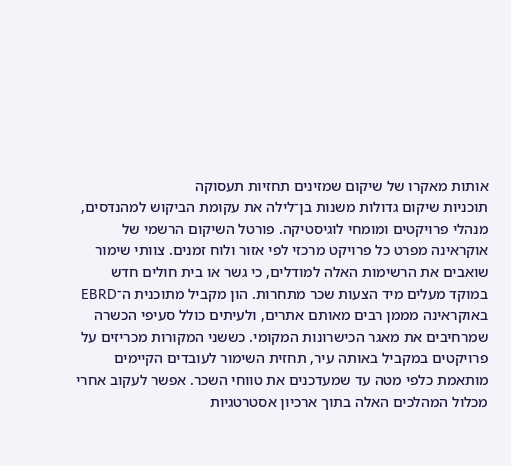אותות מאקרו של שיקום שמזינים תחזיות תעסוקה
תוכניות שיקום גדולות משנות בן־לילה את עקומת הביקוש למהנדסים, מנהלי פרויקטים ומומחי לוגיסטיקה. פורטל השיקום הרשמי של אוקראינה מפרט כל פרויקט מרכזי לפי אזור ולוח זמנים. צוותי שימור שואבים את הרשימות האלה למודלים, כי גשר או בית חולים חדש במוקד מעלים מיד הצעות שכר מתחרות. הון מקביל מתוכנית ה־EBRD באוקראינה מממן רבים מאותם אתרים, ולעיתים כולל סעיפי הכשרה שמרחיבים את מאגר הכישרונות המקומי. כששני המקורות מכריזים על פרויקטים במקביל באותה עיר, תחזית השימור לעובדים הקיימים מותאמת כלפי מטה עד שמעדכנים את טווחי השכר. אפשר לעקוב אחרי מכלול המהלכים האלה בתוך ארכיון אסטרטגיות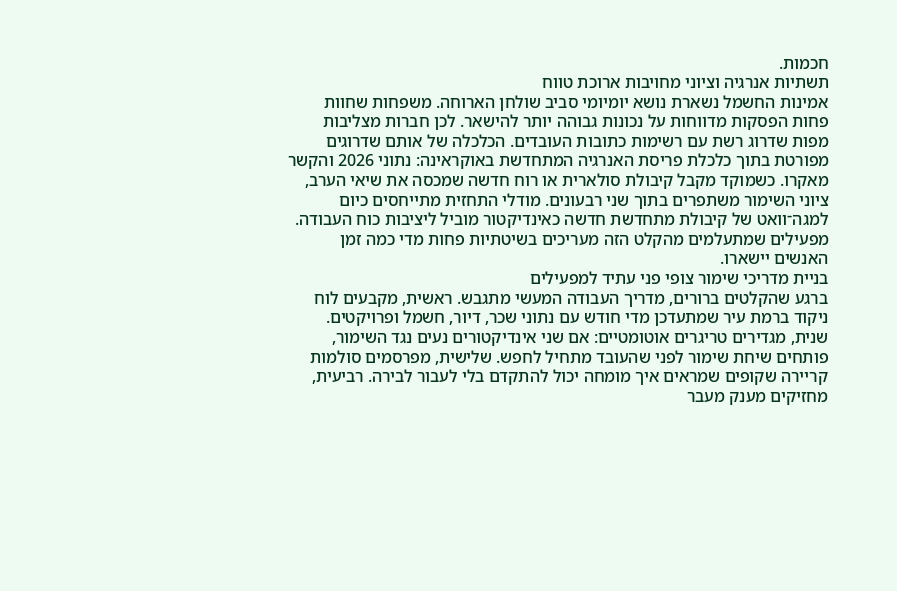חכמות.
תשתיות אנרגיה וציוני מחויבות ארוכת טווח
אמינות החשמל נשארת נושא יומיומי סביב שולחן הארוחה. משפחות שחוות פחות הפסקות מדווחות על נכונות גבוהה יותר להישאר. לכן חברות מצליבות מפות שדרוג רשת עם רשימות כתובות העובדים. הכלכלה של אותם שדרוגים מפורטת בתוך כלכלת פריסת האנרגיה המתחדשת באוקראינה: נתוני 2026 והקשר מאקרו. כשמוקד מקבל קיבולת סולארית או רוח חדשה שמכסה את שיאי הערב, ציוני השימור משתפרים בתוך שני רבעונים. מודלי התחזית מתייחסים כיום למגה־וואט של קיבולת מתחדשת חדשה כאינדיקטור מוביל ליציבות כוח העבודה. מפעילים שמתעלמים מהקלט הזה מעריכים בשיטתיות פחות מדי כמה זמן האנשים יישארו.
בניית מדריכי שימור צופי פני עתיד למפעילים
ברגע שהקלטים ברורים, מדריך העבודה המעשי מתגבש. ראשית, מקבעים לוח ניקוד ברמת עיר שמתעדכן מדי חודש עם נתוני שכר, דיור, חשמל ופרויקטים. שנית, מגדירים טריגרים אוטומטיים: אם שני אינדיקטורים נעים נגד השימור, פותחים שיחת שימור לפני שהעובד מתחיל לחפש. שלישית, מפרסמים סולמות קריירה שקופים שמראים איך מומחה יכול להתקדם בלי לעבור לבירה. רביעית, מחזיקים מענק מעבר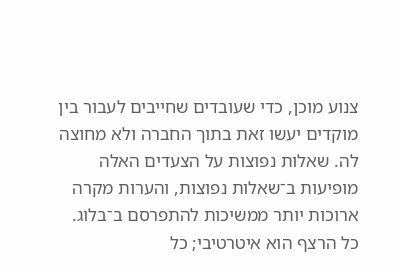צנוע מוכן, כדי שעובדים שחייבים לעבור בין מוקדים יעשו זאת בתוך החברה ולא מחוצה לה. שאלות נפוצות על הצעדים האלה מופיעות ב־שאלות נפוצות, והערות מקרה ארוכות יותר ממשיכות להתפרסם ב־בלוג. כל הרצף הוא איטרטיבי; כל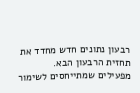רבעון נתונים חדש מחדד את תחזית הרבעון הבא.
מפעילים שמתייחסים לשימור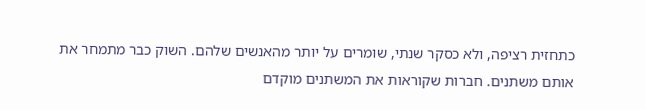כתחזית רציפה, ולא כסקר שנתי, שומרים על יותר מהאנשים שלהם. השוק כבר מתמחר את אותם משתנים. חברות שקוראות את המשתנים מוקדם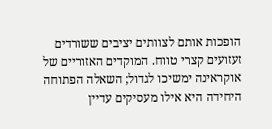הופכות אותם לצוותים יציבים ששורדים זעזועים קצרי טווח. המוקדים האזוריים של אוקראינה ימשיכו לגדול; השאלה הפתוחה היחידה היא אילו מעסיקים עדיין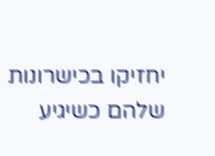יחזיקו בכישרונות שלהם כשיגיע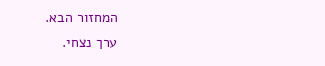המחזור הבא.
ערך נצחי.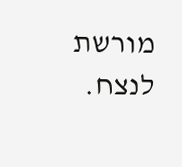מורשת לנצח.